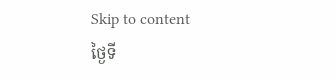Skip to content
ថ្ងៃទី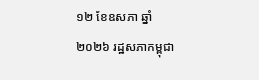១២ ខែឧសភា ឆ្នាំ២០២៦ រដ្ឋសភាកម្ពុជា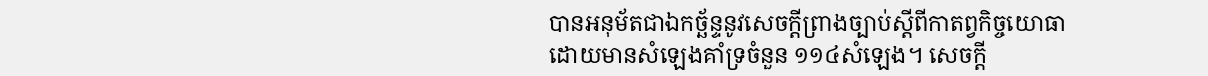បានអនុម័តជាឯកច្ឆ័ន្ទនូវសេចក្តីព្រាងច្បាប់ស្ដីពីកាតព្វកិច្ចយោធា ដោយមានសំឡេងគាំទ្រចំនួន ១១៤សំឡេង។ សេចក្តី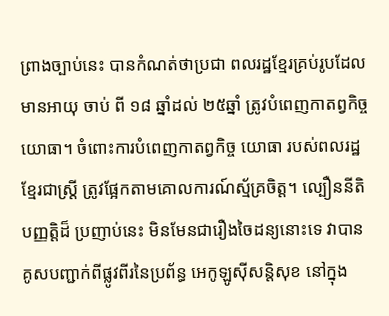ព្រាងច្បាប់នេះ បានកំណត់ថាប្រជា ពលរដ្ឋខ្មែរគ្រប់រូបដែលមានអាយុ ចាប់ ពី ១៨ ឆ្នាំដល់ ២៥ឆ្នាំ ត្រូវបំពេញកាតព្វកិច្ចយោធា។ ចំពោះការបំពេញកាតព្វកិច្ច យោធា របស់ពលរដ្ឋខ្មែរជាស្ត្រី ត្រូវផ្អែកតាមគោលការណ៍ស្ម័គ្រចិត្ត។ ល្បឿននីតិបញ្ញត្តិដ៏ ប្រញាប់នេះ មិនមែនជារឿងចៃដន្យនោះទេ វាបានគូសបញ្ជាក់ពីផ្លូវពីរនៃប្រព័ន្ធ អេកូឡូស៊ីសន្តិសុខ នៅក្នុង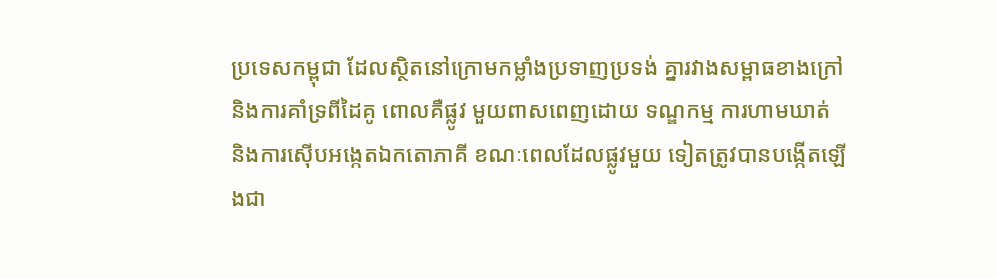ប្រទេសកម្ពុជា ដែលស្ថិតនៅក្រោមកម្លាំងប្រទាញប្រទង់ គ្នារវាងសម្ពាធខាងក្រៅ និងការគាំទ្រពីដៃគូ ពោលគឺផ្លូវ មួយពាសពេញដោយ ទណ្ឌកម្ម ការហាមឃាត់ និងការស៊ើបអង្កេតឯកតោភាគី ខណៈពេលដែលផ្លូវមួយ ទៀតត្រូវបានបង្កើតឡើងជា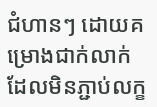ជំហានៗ ដោយគម្រោងជាក់លាក់ ដែលមិនភ្ជាប់លក្ខ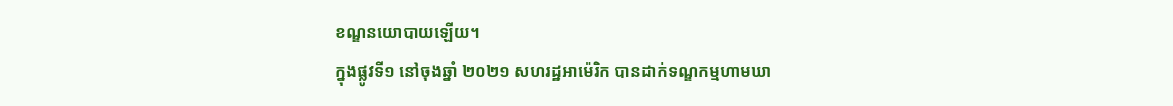ខណ្ឌនយោបាយឡើយ។
ក្នុងផ្លូវទី១ នៅចុងឆ្នាំ ២០២១ សហរដ្ឋអាម៉េរិក បានដាក់ទណ្ឌកម្មហាមឃា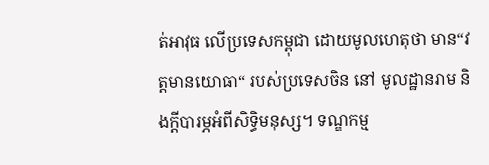ត់អាវុធ លើប្រទេសកម្ពុជា ដោយមូលហេតុថា មាន“វត្តមានយោធា“ របស់ប្រទេសចិន នៅ មូលដ្ឋានរាម និងក្តីបារម្ភអំពីសិទ្ធិមនុស្ស។ ទណ្ឌកម្ម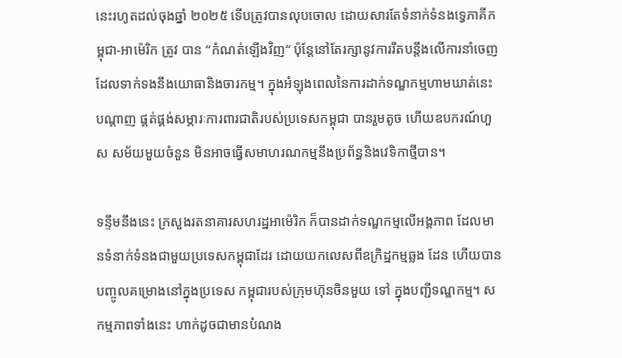នេះរហូតដល់ចុងឆ្នាំ ២០២៥ ទើបត្រូវបានលុបចោល ដោយសារតែទំនាក់ទំនងទ្វេភាគីកម្ពុជា-អាម៉េរិក ត្រូវ បាន “កំណត់ឡើងវិញ“ ប៉ុន្តែនៅតែរក្សានូវការរឹតបន្តឹងលើការនាំចេញដែលទាក់ទងនឹងយោធានិងចារកម្ម។ ក្នុងអំឡុងពេលនៃការដាក់ទណ្ឌកម្មហាមឃាត់នេះ បណ្តាញ ផ្គត់ផ្គង់សម្ភារៈការពារជាតិរបស់ប្រទេសកម្ពុជា បានរួមតូច ហើយឧបករណ៍ហួស សម័យមួយចំនួន មិនអាចធ្វើសមាហរណកម្មនឹងប្រព័ន្ធនិងវេទិកាថ្មីបាន។

ទន្ទឹមនឹងនេះ ក្រសួងរតនាគារសហរដ្ឋអាម៉េរិក ក៏បានដាក់ទណ្ឌកម្មលើអង្គភាព ដែលមានទំនាក់ទំនងជាមួយប្រទេសកម្ពុជាដែរ ដោយយកលេសពីឧក្រិដ្ឋកម្មឆ្លង ដែន ហើយបានបញ្ចូលគម្រោងនៅក្នុងប្រទេស កម្ពុជារបស់ក្រុមហ៊ុនចិនមួយ ទៅ ក្នុងបញ្ជីទណ្ឌកម្ម។ សកម្មភាពទាំងនេះ ហាក់ដូចជាមានបំណង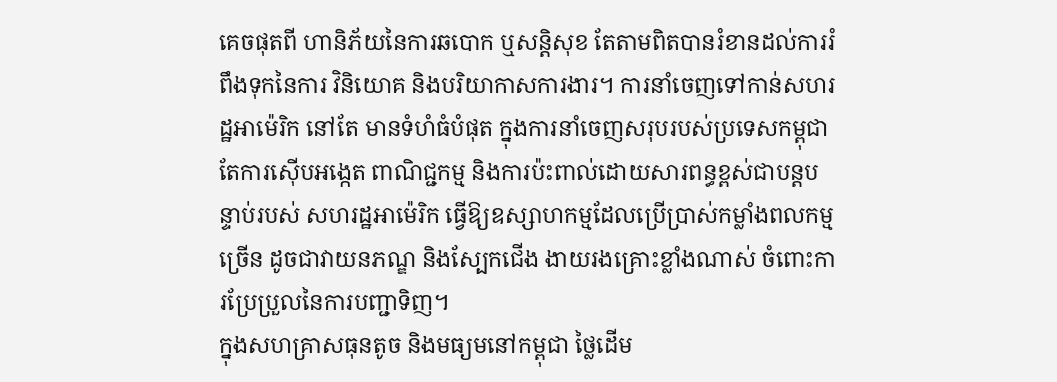គេចផុតពី ហានិភ័យនៃការឆបោក ឬសន្តិសុខ តែតាមពិតបានរំខានដល់ការរំពឹងទុកនៃការ វិនិយោគ និងបរិយាកាសការងារ។ ការនាំចេញទៅកាន់សហរដ្ឋអាម៉េរិក នៅតែ មានទំហំធំបំផុត ក្នុងការនាំចេញសរុបរបស់ប្រទេសកម្ពុជា តែការស៊ើបអង្កេត ពាណិជ្ជកម្ម និងការប៉ះពាល់ដោយសារពន្ធខ្ពស់ជាបន្តបន្ទាប់របស់ សហរដ្ឋអាម៉េរិក ធ្វើឱ្យឧស្សាហកម្មដែលប្រើប្រាស់កម្លាំងពលកម្មច្រើន ដូចជាវាយនភណ្ឌ និងស្បែកជើង ងាយរងគ្រោះខ្លាំងណាស់ ចំពោះការប្រែប្រួលនៃការបញ្ជាទិញ។
ក្នុងសហគ្រាសធុនតូច និងមធ្យមនៅកម្ពុជា ថ្លៃដើម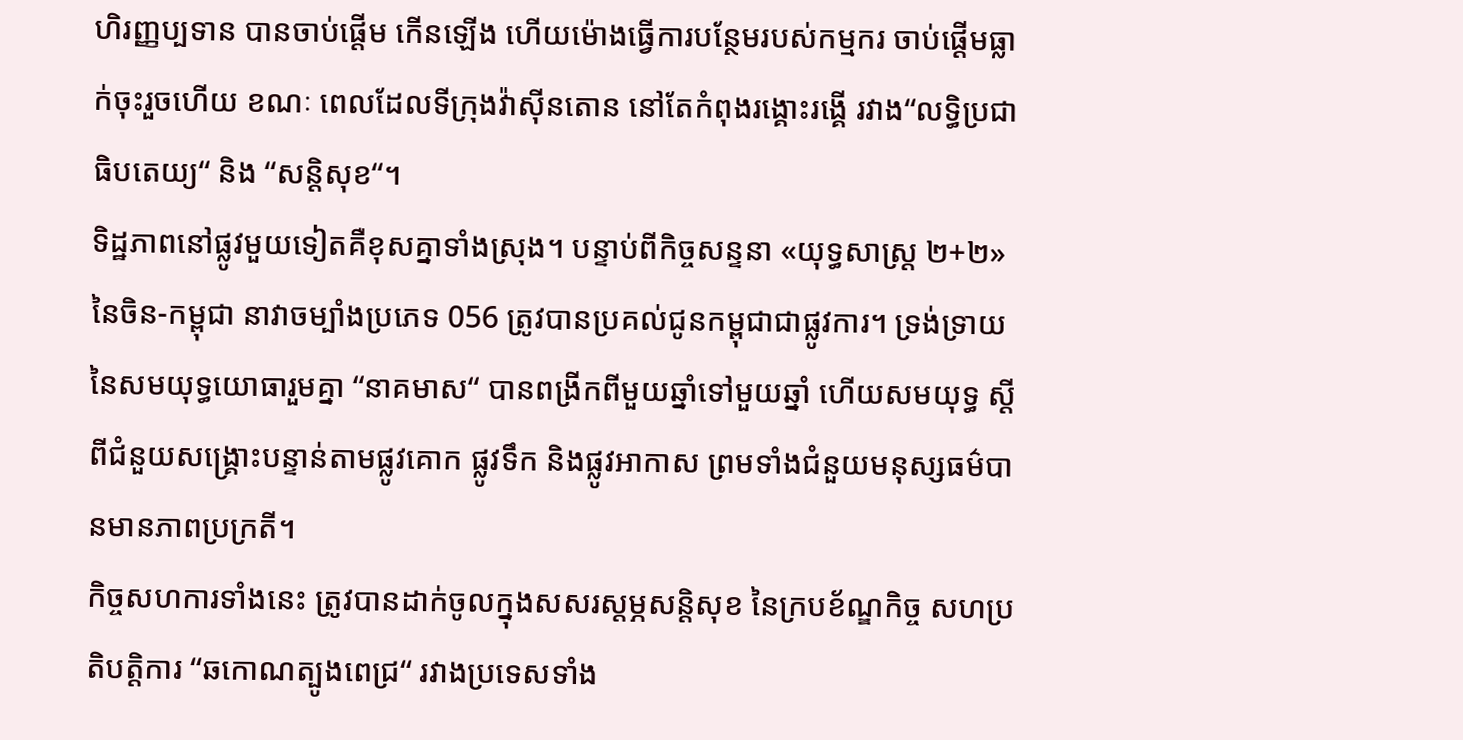ហិរញ្ញប្បទាន បានចាប់ផ្តើម កើនឡើង ហើយម៉ោងធ្វើការបន្ថែមរបស់កម្មករ ចាប់ផ្ដើមធ្លាក់ចុះរួចហើយ ខណៈ ពេលដែលទីក្រុងវ៉ាស៊ីនតោន នៅតែកំពុងរង្គោះរង្គើ រវាង“លទ្ធិប្រជាធិបតេយ្យ“ និង “សន្តិសុខ“។
ទិដ្ឋភាពនៅផ្លូវមួយទៀតគឺខុសគ្នាទាំងស្រុង។ បន្ទាប់ពីកិច្ចសន្ទនា «យុទ្ធសាស្ត្រ ២+២» នៃចិន-កម្ពុជា នាវាចម្បាំងប្រភេទ 056 ត្រូវបានប្រគល់ជូនកម្ពុជាជាផ្លូវការ។ ទ្រង់ទ្រាយនៃសមយុទ្ធយោធារួមគ្នា “នាគមាស“ បានពង្រីកពីមួយឆ្នាំទៅមួយឆ្នាំ ហើយសមយុទ្ធ ស្ដីពីជំនួយសង្គ្រោះបន្ទាន់តាមផ្លូវគោក ផ្លូវទឹក និងផ្លូវអាកាស ព្រមទាំងជំនួយមនុស្សធម៌បានមានភាពប្រក្រតី។
កិច្ចសហការទាំងនេះ ត្រូវបានដាក់ចូលក្នុងសសរស្តម្ភសន្តិសុខ នៃក្របខ័ណ្ឌកិច្ច សហប្រតិបត្តិការ “ឆកោណត្បូងពេជ្រ“ រវាងប្រទេសទាំង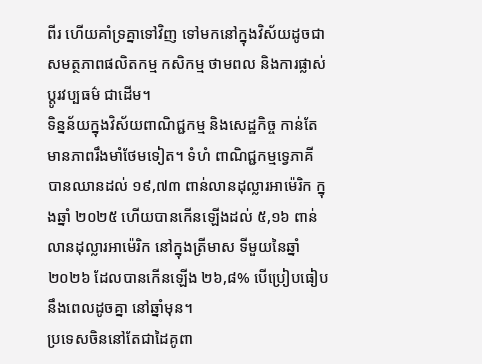ពីរ ហើយគាំទ្រគ្នាទៅវិញ ទៅមកនៅក្នុងវិស័យដូចជា សមត្ថភាពផលិតកម្ម កសិកម្ម ថាមពល និងការផ្លាស់ ប្តូរវប្បធម៌ ជាដើម។
ទិន្នន័យក្នុងវិស័យពាណិជ្ជកម្ម និងសេដ្ឋកិច្ច កាន់តែមានភាពរឹងមាំថែមទៀត។ ទំហំ ពាណិជ្ជកម្មទ្វេភាគី បានឈានដល់ ១៩,៧៣ ពាន់លានដុល្លារអាម៉េរិក ក្នុងឆ្នាំ ២០២៥ ហើយបានកើនឡើងដល់ ៥,១៦ ពាន់លានដុល្លារអាម៉េរិក នៅក្នុងត្រីមាស ទីមួយនៃឆ្នាំ ២០២៦ ដែលបានកើនឡើង ២៦,៨% បើប្រៀបធៀបនឹងពេលដូចគ្នា នៅឆ្នាំមុន។
ប្រទេសចិននៅតែជាដៃគូពា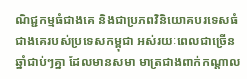ណិជ្ជកម្មធំជាងគេ និងជាប្រភពវិនិយោគបរទេសធំ ជាងគេរបស់ប្រទេសកម្ពុជា អស់រយៈពេលជាច្រើនឆ្នាំជាប់ៗគ្នា ដែលមានសមា មាត្រជាងពាក់កណ្តាល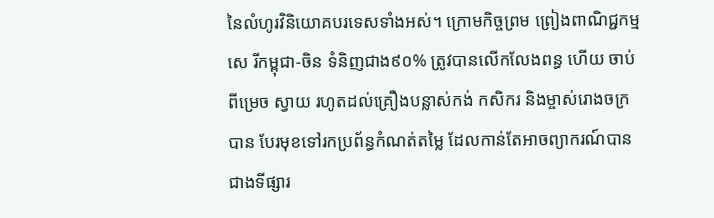នៃលំហូរវិនិយោគបរទេសទាំងអស់។ ក្រោមកិច្ចព្រម ព្រៀងពាណិជ្ជកម្មសេ រីកម្ពុជា-ចិន ទំនិញជាង៩០% ត្រូវបានលើកលែងពន្ធ ហើយ ចាប់ពីម្រេច ស្វាយ រហូតដល់គ្រឿងបន្លាស់កង់ កសិករ និងម្ចាស់រោងចក្រ បាន បែរមុខទៅរកប្រព័ន្ធកំណត់តម្លៃ ដែលកាន់តែអាចព្យាករណ៍បាន ជាងទីផ្សារ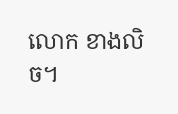លោក ខាងលិច។